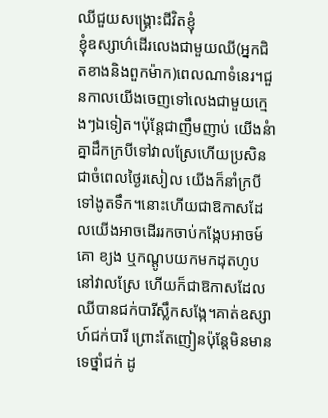ឈីជួយសង្រ្គោះជីវិតខ្ញុំ
ខ្ញុំឧស្សាហ៌ដើរលេងជាមួយឈី(អ្នកជិតខាងនិងពួកម៉ាក)ពេលណាទំនេរ។ជួនកាលយើងចេញទៅលេងជាមួយក្មេងៗឯទៀត។ប៉ុន្តែជាញឹមញាប់ យើងនំាគ្នាដឹកក្របីទៅវាលស្រែហើយប្រសិនជាចំពេលថ្ងៃរសៀល យើងក៏នាំក្របីទៅងូតទឹក។នោះហើយជាឱកាសដែលយើងអាចដើររកចាប់កង្កែបអាចម៍គោ ខ្យង ឬកណ្ដូបយកមកដុតហូបនៅវាលស្រែ ហើយក៏ជាឱកាសដែលឈីបានជក់បារីស្លឹកសង្កែ។គាត់ឧស្សាហ៍ជក់បារី ព្រោះតែញៀនប៉ុន្តែមិនមានទេថ្នាំជក់ ដូ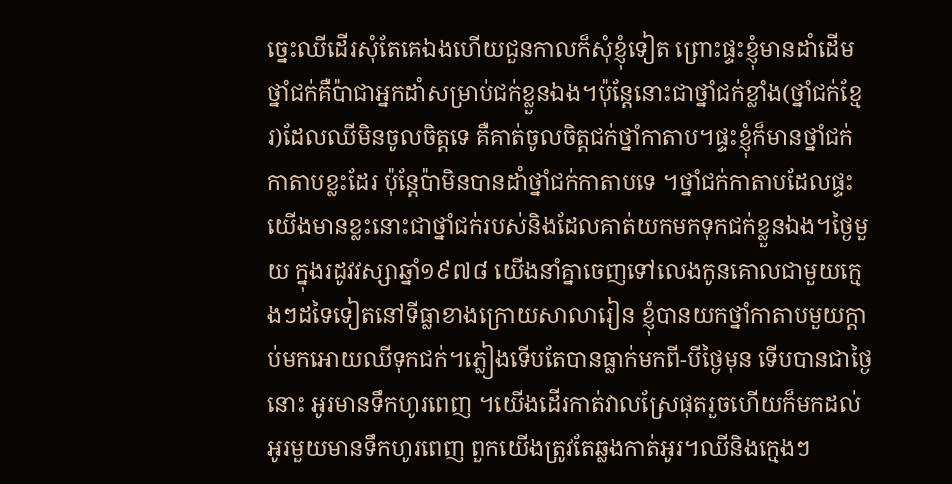ច្នេះឈីដើរសុំតែគេឯងហើយជួនកាលក៏សុំខ្ញុំទៀត ព្រោះផ្ទះខ្ញុំមានដាំដើមថ្នាំជក់គឺប៉ាជាអ្នកដាំសម្រាប់ជក់ខ្លួនឯង។ប៉ុន្តែនោះជាថ្នាំជក់ខ្លាំង(ថ្នាំជក់ខ្មែរ)ដែលឈីមិនចូលចិត្តទេ គឺគាត់ចូលចិត្តជក់ថ្នាំកាតាប។ផ្ទះខ្ញុំក៏មានថ្នាំជក់កាតាបខ្លះដែរ ប៉ុន្តែប៉ាមិនបានដាំថ្នាំជក់កាតាបទេ ។ថ្នាំជក់កាតាបដែលផ្ទះយើងមានខ្លះនោះជាថ្នាំជក់របស់និងដែលគាត់យកមកទុកជក់ខ្លួនឯង។ថ្ងៃមួយ ក្នុងរដូវវស្សាឆ្នាំ១៩៧៨ យើងនាំគ្នាចេញទៅលេងកូនគោលជាមួយក្មេងៗដទៃទៀតនៅទីធ្លាខាងក្រោយសាលារៀន ខ្ញុំបានយកថ្នាំកាតាបមួយក្ដាប់មកអោយឈីទុកជក់។ភ្លៀងទើបតែបានធ្លាក់មកពី-បីថ្ងៃមុន ទើបបានជាថ្ងៃនោះ អូរមានទឹកហូរពេញ ។យើងដើរកាត់វាលស្រែផុតរួចហើយក៏មកដល់អូរមួយមានទឹកហូរពេញ ពួកយើងត្រូវតែឆ្លងកាត់អូរ។ឈីនិងក្មេងៗ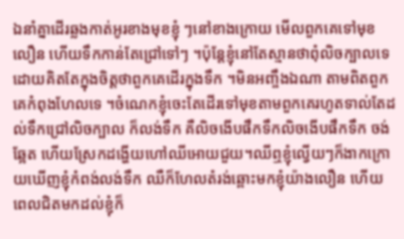ឯនាំគ្នាដើរឆ្លងកាត់អូរខាងមុខខ្ញុំ ៗនៅខាងក្រោយ មើលពួកគេទៅមុខលឿន ហើយទឹកកាន់តែជ្រៅទៅៗ ។ប៉ុន្តែខ្ញុំនៅតែស្មានថាពុំលិចក្បាលទេ ដោយគិតតែក្នុងចិត្តថាពួកគេដើរក្នុងទឹក ។មិនអញ្ចឹងឯណា តាមពិតពួកគេកំពុងហែលទេ ។ចំណេកខ្ញុំចេះតែដើរទៅមុខតាមពួកគេរហូតទាល់តែដល់ទឹកជ្រៅលិចក្បាល ក៏លង់ទឹក គឺលិចងើបផឹកទឹកលិចងើបផឹកទឹក ចង់ឆ្អែត ហើយស្រែកដង្ហើយហៅឈីអោយជួយ។ឈីឮខ្ញុំល្វើយៗក៏ងាកក្រោយឃើញខ្ញុំកំពង់លង់ទឹក ឈឺក៏ហែលតំរង់ឆ្ពោះមកខ្ញុំយ៉ាងលឿន ហើយពេលជិតមកដល់ខ្ញុំក៏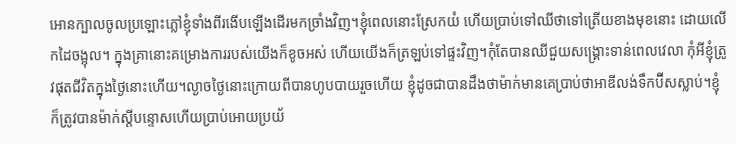អោនក្បាលចូលប្រឡោះភ្លៅខ្ញុំទាំងពីរងើបឡើងដើរមកច្រាំងវិញ។ខ្ញុំពេលនោះស្រែកយំ ហើយប្រាប់ទៅឈីថាទៅត្រើយខាងមុខនោះ ដោយលើកដៃចង្អុល។ ក្នុងគ្រានោះគម្រោងការរបស់យើងក៏ខូចអស់ ហើយយើងក៏ត្រឡប់ទៅផ្ទះវិញ។កុំតែបានឈីជួយសង្រ្គោះទាន់ពេលវេលា កុំអីខ្ញុំត្រូវផុតជីវិតក្នុងថ្ងៃនោះហើយ។ល្ងាចថ្ងៃនោះក្រោយពីបានហូបបាយរួចហើយ ខ្ញុំដូចជាបានដឹងថាម៉ាក់មានគេប្រាប់ថាអាឌីលង់ទឹកប៊ីសស្លាប់។ខ្ញុំក៏ត្រូវបានម៉ាក់ស្ដីបន្ទោសហើយប្រាប់អោយប្រយ័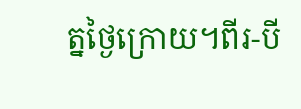ត្នថ្ងៃក្រោយ។ពីរ-បី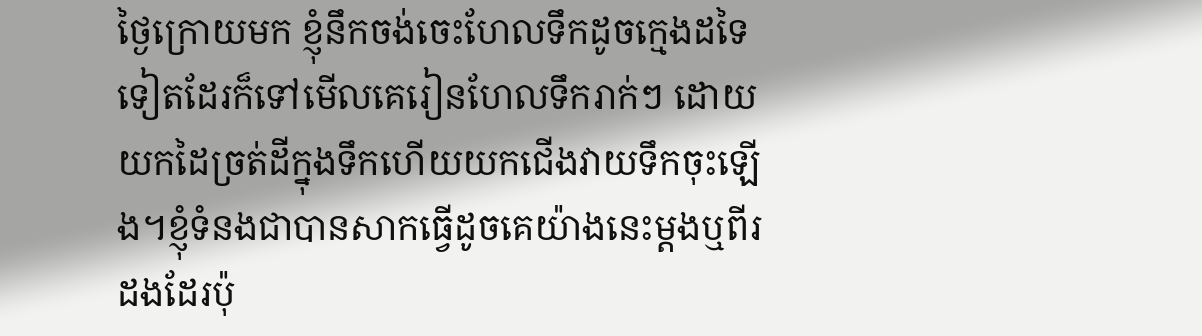ថ្ងៃក្រោយមក ខ្ញុំនឹកចង់ចេះហែលទឹកដូចក្មេងដទៃទៀតដែរក៏ទៅមើលគេរៀនហែលទឹករាក់ៗ ដោយយកដៃច្រត់ដីក្នុងទឹកហើយយកជើងវាយទឹកចុះឡើង។ខ្ញុំទំនងជាបានសាកធ្វើដូចគេយ៉ាងនេះម្ដងឬពីរដងដែរប៉ុ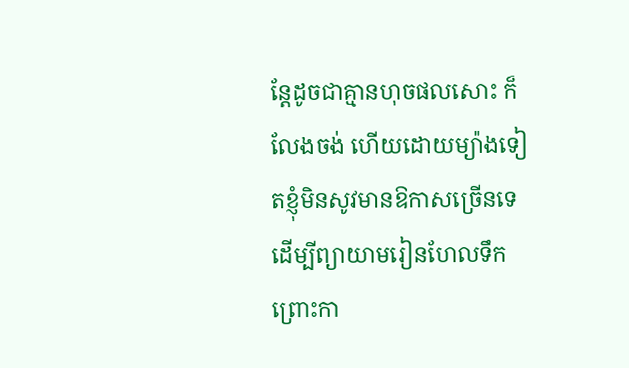ន្តែដូចជាគ្មានហុចផលសោះ ក៏លែងចង់ ហើយដោយម្យ៉ាងទៀតខ្ញុំមិនសូវមានឱកាសច្រើនទេដើម្បីព្យាយាមរៀនហែលទឹកព្រោះកា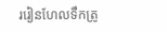ររៀនហែលទឹកត្រូ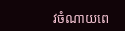វចំណាយពេ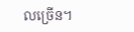លច្រើន។